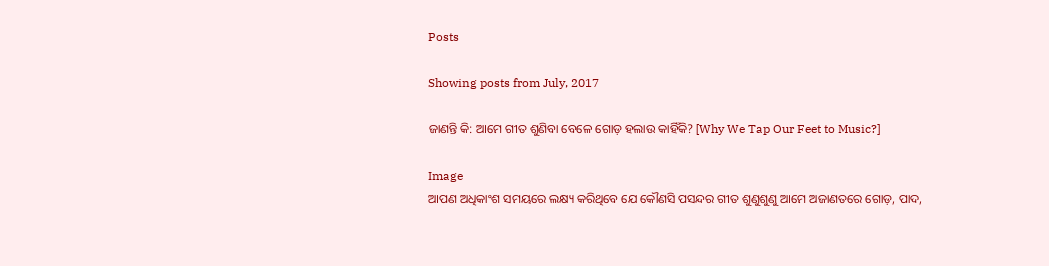Posts

Showing posts from July, 2017

ଜାଣନ୍ତି କି: ଆମେ ଗୀତ ଶୁଣିବା ବେଳେ ଗୋଡ଼ ହଲାଉ କାହିଁକି? [Why We Tap Our Feet to Music?]

Image
ଆପଣ ଅଧିକାଂଶ ସମୟରେ ଲକ୍ଷ୍ୟ କରିଥିବେ ଯେ କୌଣସି ପସନ୍ଦର ଗୀତ ଶୁଣୁଶୁଣୁ ଆମେ ଅଜାଣତରେ ଗୋଡ଼, ପାଦ,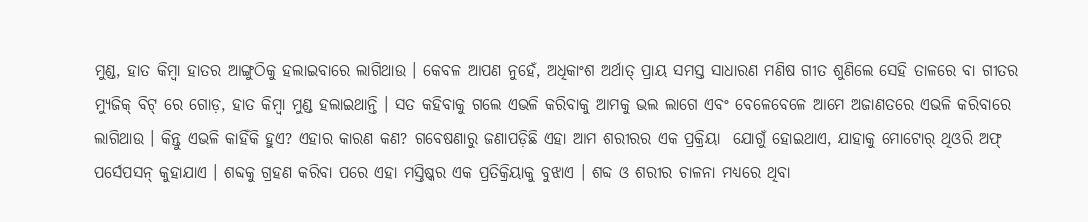ମୁଣ୍ଡ, ହାତ କିମ୍ବା ହାତର ଆଙ୍ଗୁଠିକୁ ହଲାଇବାରେ ଲାଗିଥାଉ । କେବଳ ଆପଣ ନୁହେଁ, ଅଧିକାଂଶ ଅର୍ଥାତ୍ ପ୍ରାୟ ସମସ୍ତ ସାଧାରଣ ମଣିଷ ଗୀତ ଶୁଣିଲେ ସେହି ତାଳରେ ବା ଗୀତର ମ୍ୟୁଜିକ୍ ବିଟ୍ ରେ ଗୋଡ଼, ହାତ କିମ୍ବା ମୁଣ୍ଡ ହଲାଇଥାନ୍ତି । ସତ କହିବାକୁ ଗଲେ ଏଭଳି କରିବାକୁ ଆମକୁ ଭଲ ଲାଗେ ଏବଂ ବେଳେବେଳେ ଆମେ ଅଜାଣତରେ ଏଭଳି କରିବାରେ ଲାଗିଥାଉ । କିନ୍ତୁ ଏଭଳି କାହିଁକି ହୁଏ? ଏହାର କାରଣ କଣ? ଗବେଷଣାରୁ ଜଣାପଡ଼ିଛି ଏହା ଆମ ଶରୀରର ଏକ ପ୍ରକ୍ରିୟା  ଯୋଗୁଁ ହୋଇଥାଏ, ଯାହାକୁ ମୋଟୋର୍ ଥିଓରି ଅଫ୍ ପର୍ସେପସନ୍ କୁହାଯାଏ । ଶବ୍ଦକୁ ଗ୍ରହଣ କରିବା ପରେ ଏହା ମସ୍ତିଷ୍କର ଏକ ପ୍ରତିକ୍ରିୟାକୁ ବୁଝାଏ । ଶବ୍ଦ ଓ ଶରୀର ଚାଳନା ମଧ୍ୟରେ ଥିବା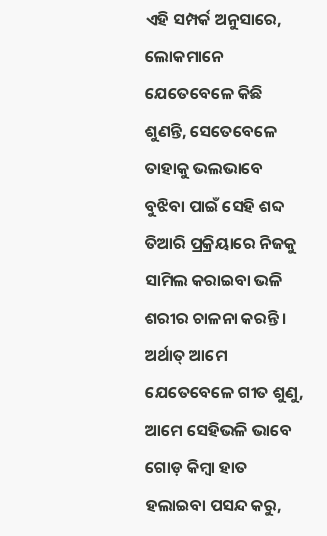ଏହି ସମ୍ପର୍କ ଅନୁସାରେ, ଲୋକମାନେ ଯେତେବେଳେ କିଛି ଶୁଣନ୍ତି, ସେତେବେଳେ ତାହାକୁ ଭଲଭାବେ ବୁଝିବା ପାଇଁ ସେହି ଶବ୍ଦ ତିଆରି ପ୍ରକ୍ରିୟାରେ ନିଜକୁ ସାମିଲ କରାଇବା ଭଳି ଶରୀର ଚାଳନା କରନ୍ତି । ଅର୍ଥାତ୍ ଆମେ ଯେତେବେଳେ ଗୀତ ଶୁଣୁ, ଆମେ ସେହିଭଳି ଭାବେ ଗୋଡ଼ କିମ୍ବା ହାତ ହଲାଇବା ପସନ୍ଦ କରୁ,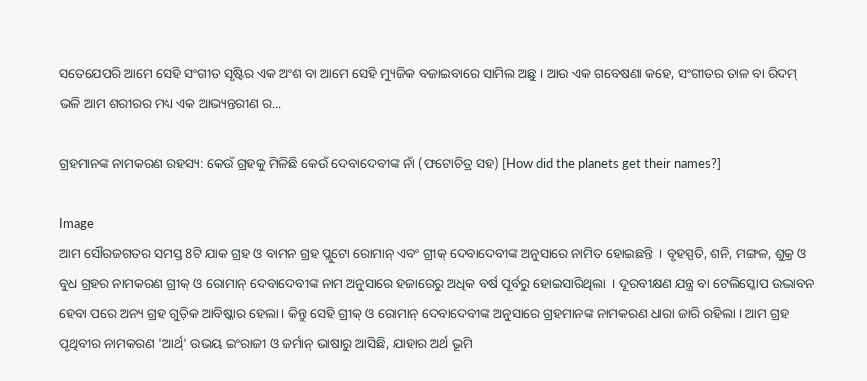ସତେଯେପରି ଆମେ ସେହି ସଂଗୀତ ସୃଷ୍ଟିର ଏକ ଅଂଶ ବା ଆମେ ସେହି ମ୍ୟୁଜିକ ବଜାଇବାରେ ସାମିଲ ଅଛୁ । ଆଉ ଏକ ଗବେଷଣା କହେ, ସଂଗୀତର ତାଳ ବା ରିଦମ୍ ଭଳି ଆମ ଶରୀରର ମଧ୍ୟ ଏକ ଆଭ୍ୟନ୍ତରୀଣ ର...

ଗ୍ରହମାନଙ୍କ ନାମକରଣ ରହସ୍ୟ: କେଉଁ ଗ୍ରହକୁ ମିଳିଛି କେଉଁ ଦେବାଦେବୀଙ୍କ ନାଁ (ଫଟୋଚିତ୍ର ସହ) [How did the planets get their names?]

Image
ଆମ ସୌରଜଗତର ସମସ୍ତ 8ଟି ଯାକ ଗ୍ରହ ଓ ବାମନ ଗ୍ରହ ପ୍ଲୁଟୋ ରୋମାନ୍ ଏବଂ ଗ୍ରୀକ୍ ଦେବାଦେବୀଙ୍କ ଅନୁସାରେ ନାମିତ ହୋଇଛନ୍ତି  । ବୃହସ୍ପତି, ଶନି, ମଙ୍ଗଳ, ଶୁକ୍ର ଓ ବୁଧ ଗ୍ରହର ନାମକରଣ ଗ୍ରୀକ୍ ଓ ରୋମାନ୍ ଦେବାଦେବୀଙ୍କ ନାମ ଅନୁସାରେ ହଜାରେରୁ ଅଧିକ ବର୍ଷ ପୂର୍ବରୁ ହୋଇସାରିଥିଲା  । ଦୂରବୀକ୍ଷଣ ଯନ୍ତ୍ର ବା ଟେଲିସ୍କୋପ ଉଦ୍ଭାବନ ହେବା ପରେ ଅନ୍ୟ ଗ୍ରହ ଗୁଡ଼ିକ ଆବିଷ୍କାର ହେଲା । କିନ୍ତୁ ସେହି ଗ୍ରୀକ୍ ଓ ରୋମାନ୍ ଦେବାଦେବୀଙ୍କ ଅନୁସାରେ ଗ୍ରହମାନଙ୍କ ନାମକରଣ ଧାରା ଜାରି ରହିଲା । ଆମ ଗ୍ରହ ପୃଥିବୀର ନାମକରଣ 'ଆର୍ଥ୍' ଉଭୟ ଇଂରାଜୀ ଓ ଜର୍ମାନ୍ ଭାଷାରୁ ଆସିଛି, ଯାହାର ଅର୍ଥ ଭୂମି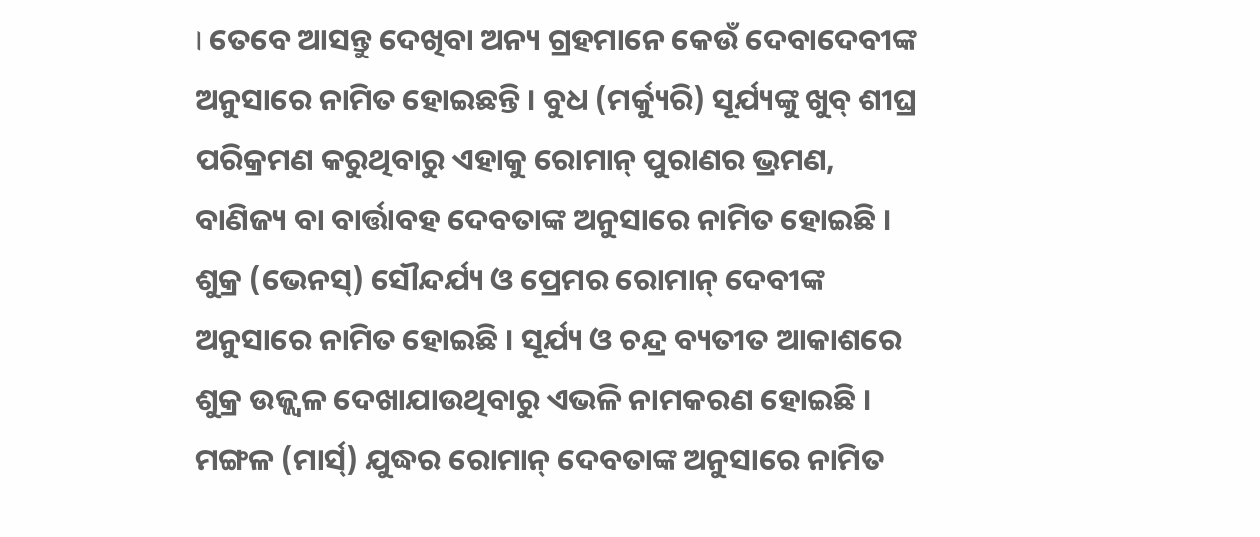। ତେବେ ଆସନ୍ତୁ ଦେଖିବା ଅନ୍ୟ ଗ୍ରହମାନେ କେଉଁ ଦେବାଦେବୀଙ୍କ ଅନୁସାରେ ନାମିତ ହୋଇଛନ୍ତି । ବୁଧ (ମର୍କ୍ୟୁରି) ସୂର୍ଯ୍ୟଙ୍କୁ ଖୁବ୍ ଶୀଘ୍ର ପରିକ୍ରମଣ କରୁଥିବାରୁ ଏହାକୁ ରୋମାନ୍ ପୁରାଣର ଭ୍ରମଣ, ବାଣିଜ୍ୟ ବା ବାର୍ତ୍ତାବହ ଦେବତାଙ୍କ ଅନୁସାରେ ନାମିତ ହୋଇଛି ।  ଶୁକ୍ର (ଭେନସ୍) ସୌନ୍ଦର୍ଯ୍ୟ ଓ ପ୍ରେମର ରୋମାନ୍ ଦେବୀଙ୍କ ଅନୁସାରେ ନାମିତ ହୋଇଛି । ସୂର୍ଯ୍ୟ ଓ ଚନ୍ଦ୍ର ବ୍ୟତୀତ ଆକାଶରେ ଶୁକ୍ର ଉଜ୍ଜ୍ୱଳ ଦେଖାଯାଉଥିବାରୁ ଏଭଳି ନାମକରଣ ହୋଇଛି । ମଙ୍ଗଳ (ମାର୍ସ୍) ଯୁଦ୍ଧର ରୋମାନ୍ ଦେବତାଙ୍କ ଅନୁସାରେ ନାମିତ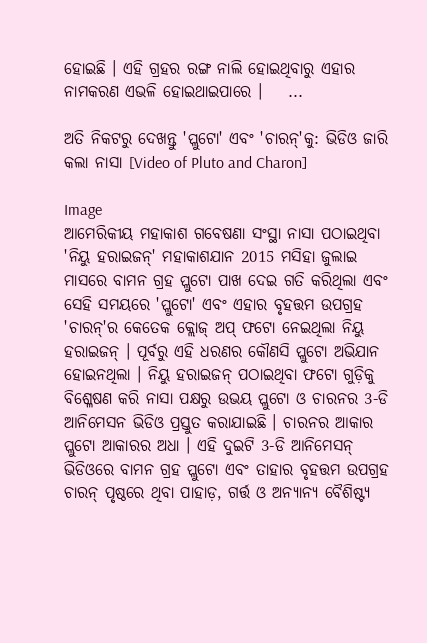ହୋଇଛି । ଏହି ଗ୍ରହର ରଙ୍ଗ ନାଲି ହୋଇଥିବାରୁ ଏହାର ନାମକରଣ ଏଭଳି ହୋଇଥାଇପାରେ ।    ...

ଅତି ନିକଟରୁ ଦେଖନ୍ତୁ 'ପ୍ଲୁଟୋ' ଏବଂ 'ଚାରନ୍'କୁ: ଭିଡିଓ ଜାରି କଲା ନାସା [Video of Pluto and Charon]

Image
ଆମେରିକୀୟ ମହାକାଶ ଗବେଷଣା ସଂସ୍ଥା ନାସା ପଠାଇଥିବା 'ନିୟୁ ହରାଇଜନ୍' ମହାକାଶଯାନ 2015 ମସିହା ଜୁଲାଇ ମାସରେ ବାମନ ଗ୍ରହ ପ୍ଲୁଟୋ ପାଖ ଦେଇ ଗତି କରିଥିଲା ଏବଂ ସେହି ସମୟରେ 'ପ୍ଲୁଟୋ' ଏବଂ ଏହାର ବୃହତ୍ତମ ଉପଗ୍ରହ 'ଚାରନ୍'ର କେତେକ କ୍ଲୋଜ୍ ଅପ୍ ଫଟୋ ନେଇଥିଲା ନିୟୁ ହରାଇଜନ୍ । ପୂର୍ବରୁ ଏହି ଧରଣର କୌଣସି ପ୍ଲୁଟୋ ଅଭିଯାନ ହୋଇନଥିଲା । ନିୟୁ ହରାଇଜନ୍ ପଠାଇଥିବା ଫଟୋ ଗୁଡ଼ିକୁ ବିଶ୍ଳେଷଣ କରି ନାସା ପକ୍ଷରୁ ଉଭୟ ପ୍ଲୁଟୋ ଓ ଚାରନର 3-ଡି ଆନିମେସନ ଭିଡିଓ ପ୍ରସ୍ତୁତ କରାଯାଇଛି । ଚାରନର ଆକାର ପ୍ଲୁଟୋ ଆକାରର ଅଧା । ଏହି ଦୁଇଟି 3-ଡି ଆନିମେସନ୍ ଭିଡିଓରେ ବାମନ ଗ୍ରହ ପ୍ଲୁଟୋ ଏବଂ ତାହାର ବୃହତ୍ତମ ଉପଗ୍ରହ ଚାରନ୍ ପୃଷ୍ଠରେ ଥିବା ପାହାଡ଼, ଗର୍ତ୍ତ ଓ ଅନ୍ୟାନ୍ୟ ବୈଶିଷ୍ଟ୍ୟ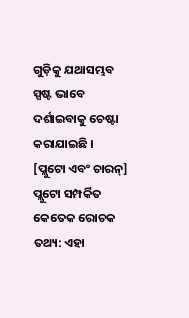ଗୁଡ଼ିକୁ ଯଥାସମ୍ଭବ ସ୍ପଷ୍ଟ ଭାବେ ଦର୍ଶାଇବାକୁ ଚେଷ୍ଟା କରାଯାଇଛି ।   [ପ୍ଲୁଟୋ ଏବଂ ଚାରନ୍] ପ୍ଲୁଟୋ ସମ୍ପର୍କିତ କେତେକ ରୋଚକ ତଥ୍ୟ: ଏହା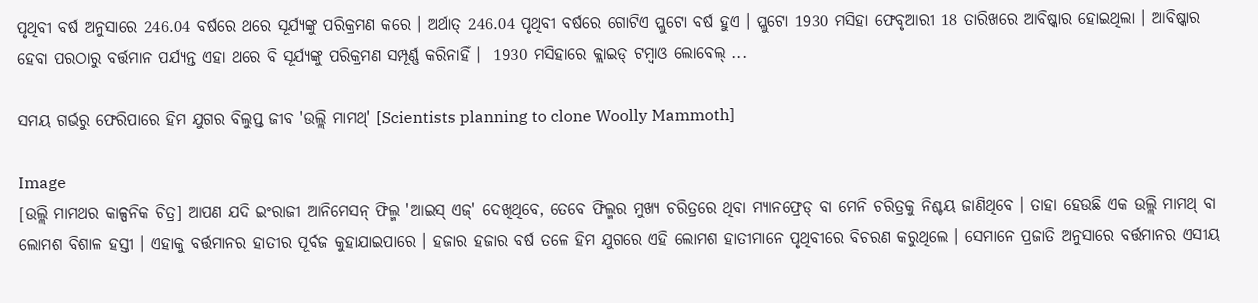ପୃଥିବୀ ବର୍ଷ ଅନୁସାରେ 246.04 ବର୍ଷରେ ଥରେ ସୂର୍ଯ୍ୟଙ୍କୁ ପରିକ୍ରମଣ କରେ । ଅର୍ଥାତ୍ 246.04 ପୃଥିବୀ ବର୍ଷରେ ଗୋଟିଏ ପ୍ଲୁଟୋ ବର୍ଷ ହୁଏ । ପ୍ଲୁଟୋ 1930 ମସିହା ଫେବୃଆରୀ 18 ତାରିଖରେ ଆବିଷ୍କାର ହୋଇଥିଲା । ଆବିଷ୍କାର ହେବା ପରଠାରୁ ବର୍ତ୍ତମାନ ପର୍ଯ୍ୟନ୍ତ ଏହା ଥରେ ବି ସୂର୍ଯ୍ୟଙ୍କୁ ପରିକ୍ରମଣ ସମ୍ପୂର୍ଣ୍ଣ କରିନାହିଁ ।  1930 ମସିହାରେ କ୍ଲାଇଡ୍ ଟମ୍ବାଓ ଲୋବେଲ୍ ...

ସମୟ ଗର୍ଭରୁ ଫେରିପାରେ ହିମ ଯୁଗର ବିଲୁପ୍ତ ଜୀବ 'ଉଲ୍ଲି ମାମଥ୍' [Scientists planning to clone Woolly Mammoth]

Image
[ଉଲ୍ଲି ମାମଥର କାଳ୍ପନିକ ଚିତ୍ର] ଆପଣ ଯଦି ଇଂରାଜୀ ଆନିମେସନ୍ ଫିଲ୍ମ 'ଆଇସ୍ ଏଜ୍' ଦେଖିଥିବେ, ତେବେ ଫିଲ୍ମର ମୁଖ୍ୟ ଚରିତ୍ରରେ ଥିବା ମ୍ୟାନଫ୍ରେଡ୍ ବା ମେନି ଚରିତ୍ରକୁ ନିଶ୍ଚୟ ଜାଣିଥିବେ । ତାହା ହେଉଛି ଏକ ଉଲ୍ଲି ମାମଥ୍ ବା ଲୋମଶ ବିଶାଳ ହସ୍ତୀ । ଏହାକୁ ବର୍ତ୍ତମାନର ହାତୀର ପୂର୍ବଜ କୁହାଯାଇପାରେ । ହଜାର ହଜାର ବର୍ଷ ତଳେ ହିମ ଯୁଗରେ ଏହି ଲୋମଶ ହାତୀମାନେ ପୃଥିବୀରେ ବିଚରଣ କରୁଥିଲେ । ସେମାନେ ପ୍ରଜାତି ଅନୁସାରେ ବର୍ତ୍ତମାନର ଏସୀୟ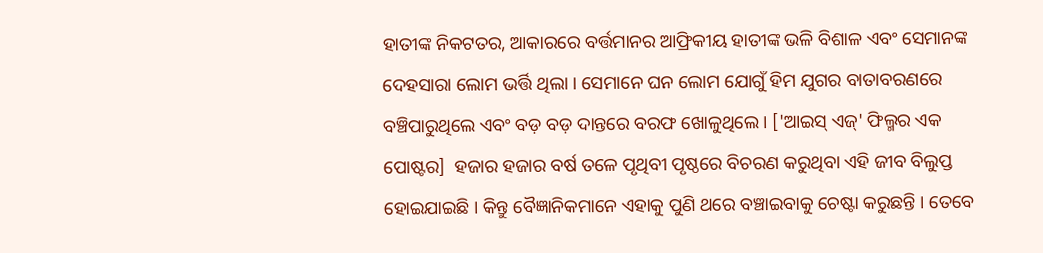ହାତୀଙ୍କ ନିକଟତର, ଆକାରରେ ବର୍ତ୍ତମାନର ଆଫ୍ରିକୀୟ ହାତୀଙ୍କ ଭଳି ବିଶାଳ ଏବଂ ସେମାନଙ୍କ ଦେହସାରା ଲୋମ ଭର୍ତ୍ତି ଥିଲା । ସେମାନେ ଘନ ଲୋମ ଯୋଗୁଁ ହିମ ଯୁଗର ବାତାବରଣରେ ବଞ୍ଚିପାରୁଥିଲେ ଏବଂ ବଡ଼ ବଡ଼ ଦାନ୍ତରେ ବରଫ ଖୋଳୁଥିଲେ । ['ଆଇସ୍ ଏଜ୍' ଫିଲ୍ମର ଏକ ପୋଷ୍ଟର]  ହଜାର ହଜାର ବର୍ଷ ତଳେ ପୃଥିବୀ ପୃଷ୍ଠରେ ବିଚରଣ କରୁଥିବା ଏହି ଜୀବ ବିଲୁପ୍ତ ହୋଇଯାଇଛି । କିନ୍ତୁ ବୈଜ୍ଞାନିକମାନେ ଏହାକୁ ପୁଣି ଥରେ ବଞ୍ଚାଇବାକୁ ଚେଷ୍ଟା କରୁଛନ୍ତି । ତେବେ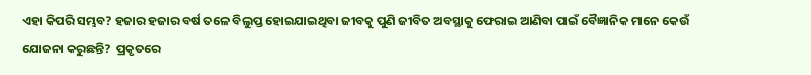ଏହା କିପରି ସମ୍ଭବ? ହଜାର ହଜାର ବର୍ଷ ତଳେ ବିଲୁପ୍ତ ହୋଇଯାଇଥିବା ଜୀବକୁ ପୁଣି ଜୀବିତ ଅବସ୍ଥାକୁ ଫେରାଇ ଆଣିବା ପାଇଁ ବୈଜ୍ଞାନିକ ମାନେ କେଉଁ  ଯୋଜନା କରୁଛନ୍ତି?  ପ୍ରକୃତରେ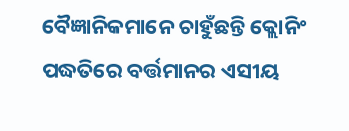ବୈଜ୍ଞାନିକମାନେ ଚାହୁଁଛନ୍ତି କ୍ଲୋନିଂ ପଦ୍ଧତିରେ ବର୍ତ୍ତମାନର ଏସୀୟ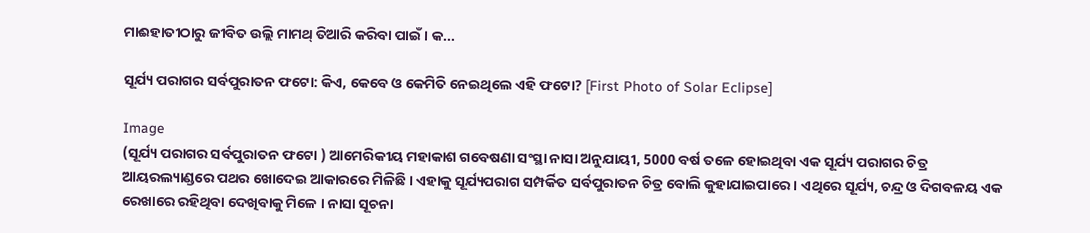ମାଈହାତୀଠାରୁ ଜୀବିତ ଉଲ୍ଲି ମାମଥ୍ ତିଆରି କରିବା ପାଇଁ । କ...

ସୂର୍ଯ୍ୟ ପରାଗର ସର୍ବପୁରାତନ ଫଟୋ: କିଏ, କେବେ ଓ କେମିତି ନେଇଥିଲେ ଏହି ଫଟୋ? [First Photo of Solar Eclipse]

Image
(ସୂର୍ଯ୍ୟ ପରାଗର ସର୍ବପୁରାତନ ଫଟୋ ) ଆମେରିକୀୟ ମହାକାଶ ଗବେଷଣା ସଂସ୍ଥା ନାସା ଅନୁଯାୟୀ, 5000 ବର୍ଷ ତଳେ ହୋଇଥିବା ଏକ ସୂର୍ଯ୍ୟ ପରାଗର ଚିତ୍ର ଆୟରଲ୍ୟାଣ୍ଡରେ ପଥର ଖୋଦେଇ ଆକାରରେ ମିଳିଛି । ଏହାକୁ ସୂର୍ଯ୍ୟପରାଗ ସମ୍ପର୍କିତ ସର୍ବପୁରାତନ ଚିତ୍ର ବୋଲି କୁହାଯାଇପାରେ । ଏଥିରେ ସୂର୍ଯ୍ୟ, ଚନ୍ଦ୍ର ଓ ଦିଗବଳୟ ଏକ ରେଖାରେ ରହିଥିବା ଦେଖିବାକୁ ମିଳେ । ନାସା ସୂଚନା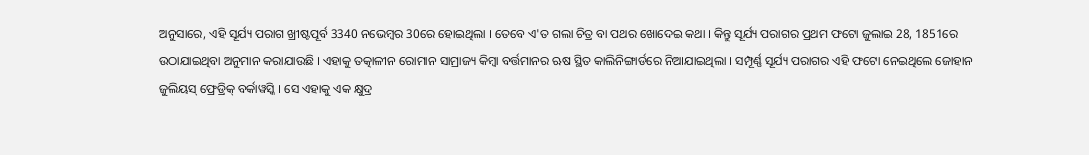ଅନୁସାରେ, ଏହି ସୂର୍ଯ୍ୟ ପରାଗ ଖ୍ରୀଷ୍ଟପୂର୍ବ 3340 ନଭେମ୍ବର 30ରେ ହୋଇଥିଲା । ତେବେ ଏ'ତ ଗଲା ଚିତ୍ର ବା ପଥର ଖୋଦେଇ କଥା । କିନ୍ତୁ ସୂର୍ଯ୍ୟ ପରାଗର ପ୍ରଥମ ଫଟୋ ଜୁଲାଇ 28, 1851ରେ ଉଠାଯାଇଥିବା ଅନୁମାନ କରାଯାଉଛି । ଏହାକୁ ତତ୍କାଳୀନ ରୋମାନ ସାମ୍ରାଜ୍ୟ କିମ୍ବା ବର୍ତ୍ତମାନର ଋଷ ସ୍ଥିତ କାଲିନିଙ୍ଗାର୍ଡରେ ନିଆଯାଇଥିଲା । ସମ୍ପୂର୍ଣ୍ଣ ସୂର୍ଯ୍ୟ ପରାଗର ଏହି ଫଟୋ ନେଇଥିଲେ ଜୋହାନ ଜୁଲିୟସ୍ ଫ୍ରେଡ୍ରିକ୍ ବର୍କାୱସ୍କି । ସେ ଏହାକୁ ଏକ କ୍ଷୁଦ୍ର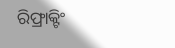ରିଫ୍ରାକ୍ଟିଂ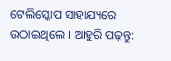ଟେଲିସ୍କୋପ ସାହାଯ୍ୟରେ ଉଠାଇଥିଲେ । ଆହୁରି ପଢ଼ନ୍ତୁ: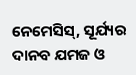ନେମେସିସ୍, ସୂର୍ଯ୍ୟର ଦାନବ ଯମଜ ଓ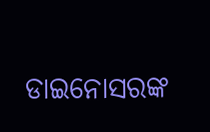ଡାଇନୋସରଙ୍କ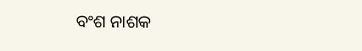ବଂଶ ନାଶକ